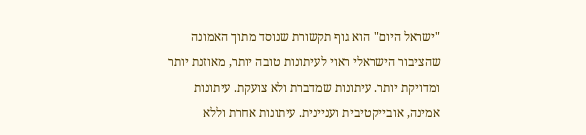"ישראל היום" הוא גוף תקשורת שנוסד מתוך האמונה שהציבור הישראלי ראוי לעיתונות טובה יותר, מאוזנת יותר ומדויקת יותר. עיתונות שמדברת ולא צועקת. עיתונות אמינה, אובייקטיבית ועניינית. עיתונות אחרת וללא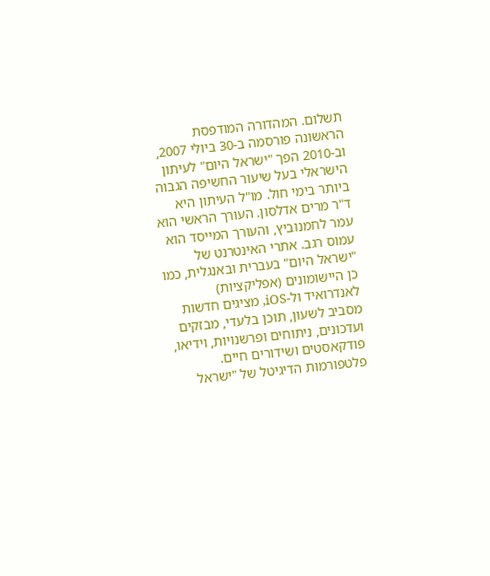תשלום. המהדורה המודפסת הראשונה פורסמה ב-30 ביולי 2007, וב-2010 הפך "ישראל היום" לעיתון הישראלי בעל שיעור החשיפה הגבוה ביותר בימי חול. מו"ל העיתון היא ד"ר מרים אדלסון. העורך הראשי הוא עמר לחמנוביץ, והעורך המייסד הוא עמוס רגב. אתרי האינטרנט של "ישראל היום" בעברית ובאנגלית, כמו כן היישומונים (אפליקציות) לאנדרואיד ול-iOS, מציגים חדשות מסביב לשעון, תוכן בלעדי, מבזקים ועדכונים, ניתוחים ופרשנויות, וידיאו, פודקאסטים ושידורים חיים. פלטפורמות הדיגיטל של "ישראל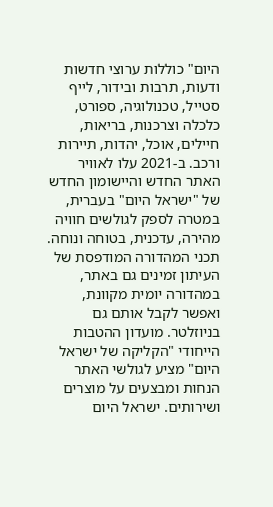היום" כוללות ערוצי חדשות ודעות, תרבות ובידור, לייף סטייל, טכנולוגיה, ספורט, כלכלה וצרכנות, בריאות, חיילים, אוכל, יהדות, תיירות ורכב. ב-2021 עלו לאוויר האתר החדש והיישומון החדש של "ישראל היום" בעברית, במטרה לספק לגולשים חוויה מהירה, עדכנית, בטוחה ונוחה. תכני המהדורה המודפסת של העיתון זמינים גם באתר, במהדורה יומית מקוונת, ואפשר לקבל אותם גם בניוזלטר. מועדון ההטבות הייחודי "הקליקה של ישראל היום" מציע לגולשי האתר הנחות ומבצעים על מוצרים ושירותים. ישראל היום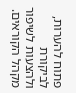פתוח להערות, לביקורת ולהצעות לשיפור מקהל הקוראים.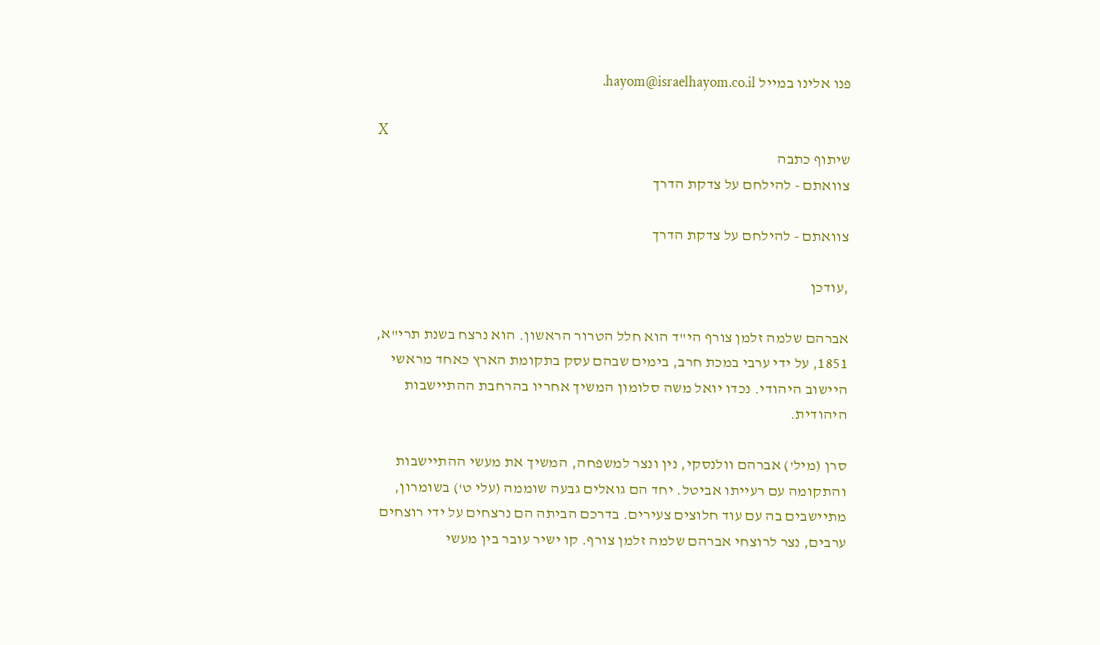פנו אלינו במייל hayom@israelhayom.co.il.

X
שיתוף כתבה
צוואתם - להילחם על צדקת הדרך

צוואתם - להילחם על צדקת הדרך

,עודכן

אברהם שלמה זלמן צורף הי"ד הוא חלל הטרור הראשון. הוא נרצח בשנת תרי"א, 1851, על ידי ערבי במכת חרב, בימים שבהם עסק בתקומת הארץ כאחד מראשי היישוב היהודי. נכדו יואל משה סלומון המשיך אחריו בהרחבת ההתיישבות היהודית.

סרן (מיל') אברהם וולנסקי, נין ונצר למשפחה, המשיך את מעשי ההתיישבות והתקומה עם רעייתו אביטל. יחד הם גואלים גבעה שוממה (עלי ט') בשומרון, מתיישבים בה עם עוד חלוצים צעירים. בדרכם הביתה הם נרצחים על ידי רוצחים ערבים, נצר לרוצחי אברהם שלמה זלמן צורף. קו ישיר עובר בין מעשי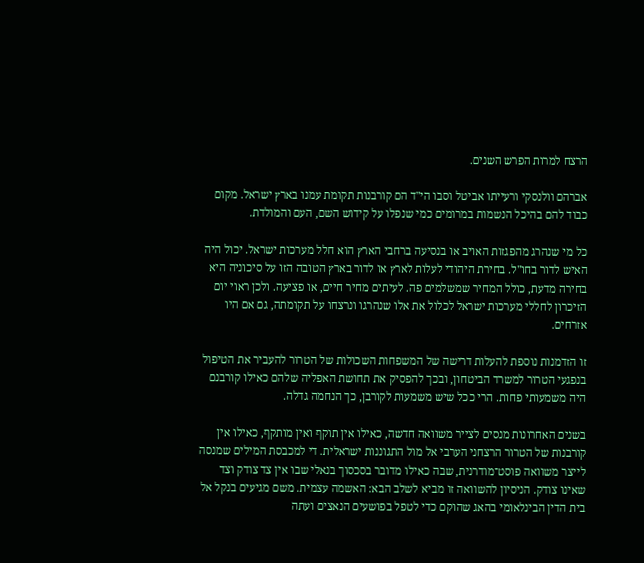הרצח למרות הפרש השנים.

אברהם וולנסקי ורעייתו אביטל וסבו הי"ד הם קורבנות תקומת עמנו בארץ ישראל. מקום כבוד להם בהיכל הנשמות במרומים כמי שנפלו על קידוש השם, העם והמולדת.

כל מי שנהרג מהפגזות האויב או בנסיעה ברחבי הארץ הוא חלל מערכות ישראל. יכול היה האיש לדור בחו"ל. בחירת היהודי לעלות לארץ או לדור בארץ הטובה הזו על סיכוניה היא בחירה מדעת, כולל המחיר שמשלמים פה. לעיתים מחיר חיים, או פציעה. ולכן ראוי יום הזיכרון לחללי מערכות ישראל לכלול את אלו שנהרגו ונרצחו על תקומתה, גם אם היו אזרחים.

זו הזדמנות נוספת להעלות דרישה של המשפחות השכולות של הטרור להעביר את הטיפול בנפגעי הטרור למשרד הביטחון, ובכך להפסיק את תחושת האפליה שלהם כאילו קורבנם היה משמעותי פחות. הרי ככל שיש משמעות לקורבן, כך הנחמה גדלה.

בשנים האחרונות מנסים לצייר משוואה חדשה, כאילו אין תוקף ואין מותקף, כאילו אין קורבנות של הטרור הרצחני הערבי אל מול התגוננות ישראלית. די למכבסת המילים שמנסה לייצר משוואה פוסט־מודרנית, שבה כאילו מדובר בסכסוך בנאלי שבו אין צד צודק וצד שאינו צודק. הניסיון להשוואה זו מביא לשלב הבא: האשמה עצמית. משם מגיעים בנקל אל בית הדין הבינלאומי בהאג שהוקם כדי לטפל בפושעים הנאצים ועתה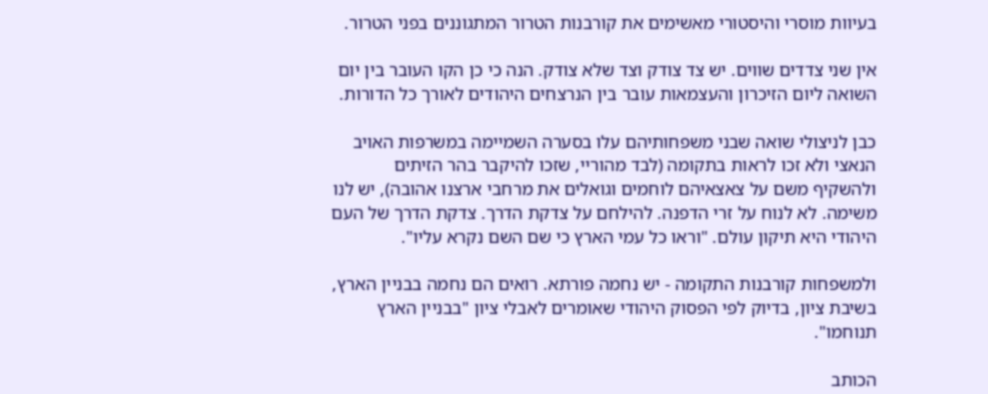בעיוות מוסרי והיסטורי מאשימים את קורבנות הטרור המתגוננים בפני הטרור.

אין שני צדדים שווים. יש צד צודק וצד שלא צודק. הנה כי כן הקו העובר בין יום השואה ליום הזיכרון והעצמאות עובר בין הנרצחים היהודים לאורך כל הדורות.

כבן לניצולי שואה שבני משפחותיהם עלו בסערה השמיימה במשרפות האויב הנאצי ולא זכו לראות בתקומה (לבד מהוריי, שזכו להיקבר בהר הזיתים ולהשקיף משם על צאצאיהם לוחמים וגואלים את מרחבי ארצנו אהובה), יש לנו משימה. לא לנוח על זרי הדפנה. להילחם על צדקת הדרך. צדקת הדרך של העם היהודי היא תיקון עולם. "וראו כל עמי הארץ כי שם השם נקרא עליו".

ולמשפחות קורבנות התקומה - יש נחמה פורתא. רואים הם נחמה בבניין הארץ, בשיבת ציון, בדיוק לפי הפסוק היהודי שאומרים לאבלי ציון "בבניין הארץ תנוחמו".

הכותב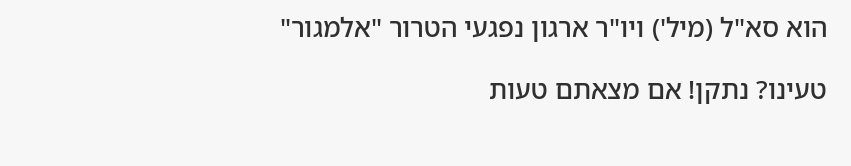הוא סא"ל (מיל') ויו"ר ארגון נפגעי הטרור "אלמגור"

טעינו? נתקן! אם מצאתם טעות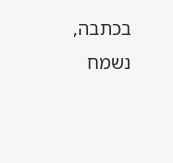בכתבה, נשמח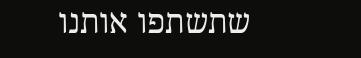שתשתפו אותנו